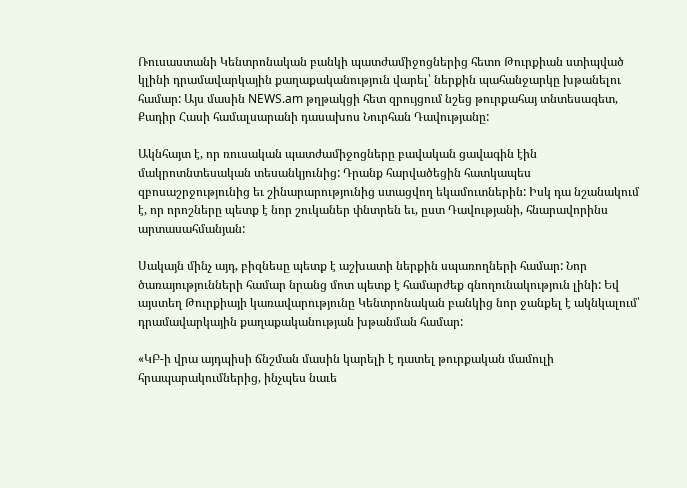Ռուսաստանի Կենտրոնական բանկի պատժամիջոցներից հետո Թուրքիան ստիպված կլինի դրամավարկային քաղաքականություն վարել՝ ներքին պահանջարկը խթանելու համար: Այս մասին NEWS.am թղթակցի հետ զրույցում նշեց թուրքահայ տնտեսագետ, Քադիր Հասի համալսարանի դասախոս Նուրհան Դավությանը:

Ակնհայտ է, որ ռուսական պատժամիջոցները բավական ցավագին էին մակրոտնտեսական տեսանկյունից: Դրանք հարվածեցին հատկապես զբոսաշրջությունից եւ շինարարությունից ստացվող եկամուտներին: Իսկ դա նշանակում է, որ որոշները պետք է նոր շուկաներ փնտրեն եւ, ըստ Դավությանի, հնարավորինս արտասահմանյան:

Սակայն մինչ այդ, բիզնեսը պետք է աշխատի ներքին սպառողների համար: Նոր ծառայությունների համար նրանց մոտ պետք է համարժեք գնողունակություն լինի: Եվ այստեղ Թուրքիայի կառավարությունը Կենտրոնական բանկից նոր ջանքել է ակնկալում՝ դրամավարկային քաղաքականության խթանման համար:

«ԿԲ-ի վրա այդպիսի ճնշման մասին կարելի է դատել թուրքական մամուլի հրապարակումներից, ինչպես նաւե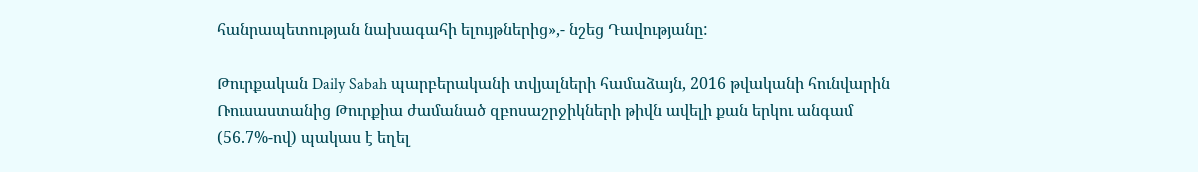հանրապետության նախագահի ելույթներից»,- նշեց Դավությանը:

Թուրքական Daily Sabah պարբերականի տվյալների համաձայն, 2016 թվականի հունվարին Ռուսաստանից Թուրքիա ժամանած զբոսաշրջիկների թիվն ավելի քան երկու անգամ (56.7%-ով) պակաս է եղել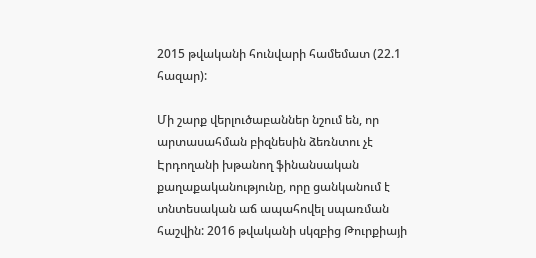2015 թվականի հունվարի համեմատ (22.1 հազար):

Մի շարք վերլուծաբաններ նշում են, որ արտասահման բիզնեսին ձեռնտու չէ Էրդողանի խթանող ֆինանսական քաղաքականությունը, որը ցանկանում է տնտեսական աճ ապահովել սպառման հաշվին: 2016 թվականի սկզբից Թուրքիայի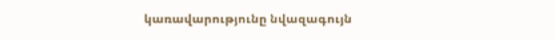կառավարությունը նվազագույն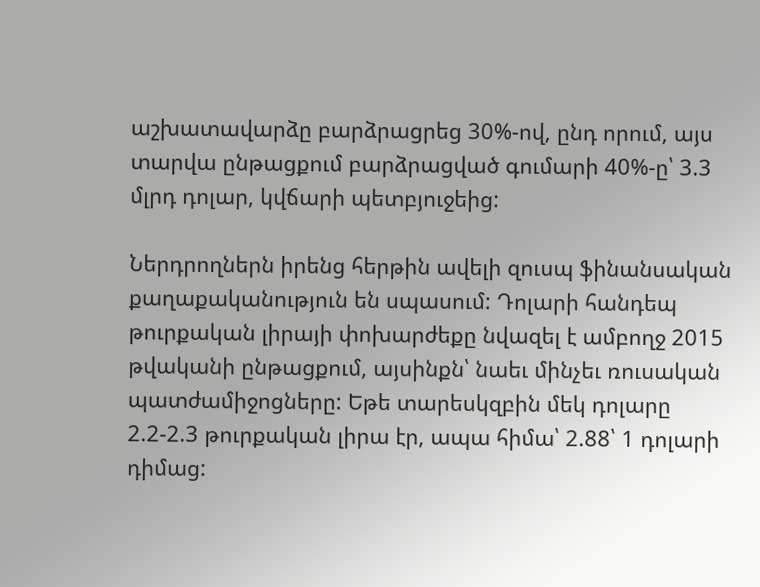աշխատավարձը բարձրացրեց 30%-ով, ընդ որում, այս տարվա ընթացքում բարձրացված գումարի 40%-ը՝ 3.3 մլրդ դոլար, կվճարի պետբյուջեից:

Ներդրողներն իրենց հերթին ավելի զուսպ ֆինանսական քաղաքականություն են սպասում: Դոլարի հանդեպ թուրքական լիրայի փոխարժեքը նվազել է ամբողջ 2015 թվականի ընթացքում, այսինքն՝ նաեւ մինչեւ ռուսական պատժամիջոցները: Եթե տարեսկզբին մեկ դոլարը 2.2-2.3 թուրքական լիրա էր, ապա հիմա՝ 2.88՝ 1 դոլարի դիմաց: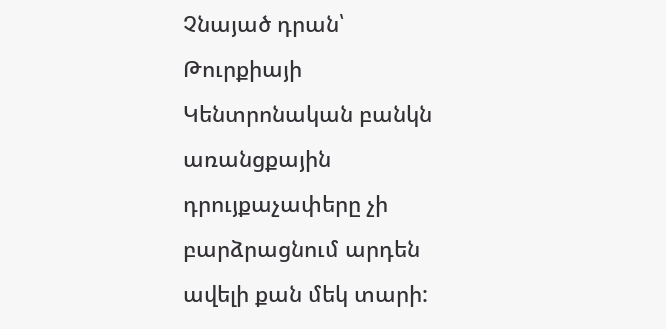Չնայած դրան՝ Թուրքիայի Կենտրոնական բանկն առանցքային դրույքաչափերը չի բարձրացնում արդեն ավելի քան մեկ տարի: